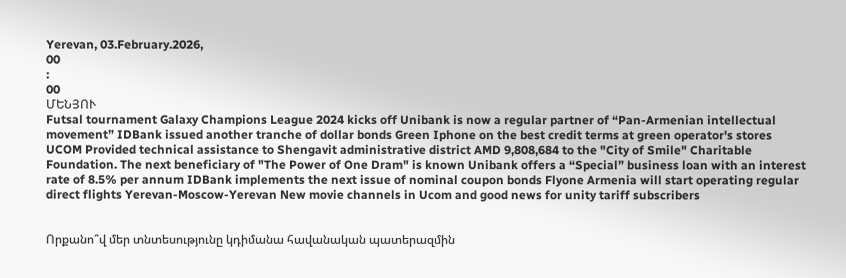Yerevan, 03.February.2026,
00
:
00
ՄԵՆՅՈՒ
Futsal tournament Galaxy Champions League 2024 kicks off Unibank is now a regular partner of “Pan-Armenian intellectual movement” IDBank issued another tranche of dollar bonds Green Iphone on the best credit terms at green operator's stores UCOM Provided technical assistance to Shengavit administrative district AMD 9,808,684 to the "City of Smile" Charitable Foundation. The next beneficiary of "The Power of One Dram" is known Unibank offers a “Special” business loan with an interest rate of 8.5% per annum IDBank implements the next issue of nominal coupon bonds Flyone Armenia will start operating regular direct flights Yerevan-Moscow-Yerevan New movie channels in Ucom and good news for unity tariff subscribers


Որքանո՞վ մեր տնտեսությունը կդիմանա հավանական պատերազմին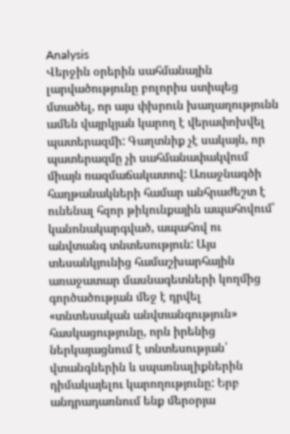Analysis
Վերջին օրերին սահմանային լարվածությունը բոլորիս ստիպեց մտածել, որ այս փխրուն խաղաղությունն ամեն վայրկյան կարող է վերափոխվել պատերազմի: Գաղտնիք չէ սակայն, որ պատերազմը չի սահմանափակվում միայն ռազմաճակատով: Առաջնագծի հաղթանակների համար անհրաժեշտ է ունենալ հզոր թիկունքային ապահովում՝ կանոնակարգված, ապահով ու անվտանգ տնտեսություն: Այս տեսանկյունից համաշխարհային առաջատար մասնագետների կողմից գործածության մեջ է դրվել «տնտեսական անվտանգություն» հասկացությունը, որն իրենից ներկայացնում է տնտեսության՝ վտանգներին և սպառնալիքներին դիմակայելու կարողությունը: Երբ անդրադառնում ենք մերօրյա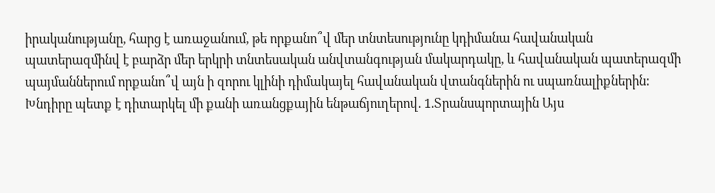իրականությանը, հարց է առաջանում, թե որքանո՞վ մեր տնտեսությունը կդիմանա հավանական պատերազմինվ է բարձր մեր երկրի տնտեսական անվտանգության մակարդակը, և հավանական պատերազմի պայմաններում որքանո՞վ այն ի զորու կլինի դիմակայել հավանական վտանգներին ու սպառնալիքներին: Խնդիրը պետք է դիտարկել մի քանի առանցքային ենթաճյուղերով. 1.Տրանսպորտային Այս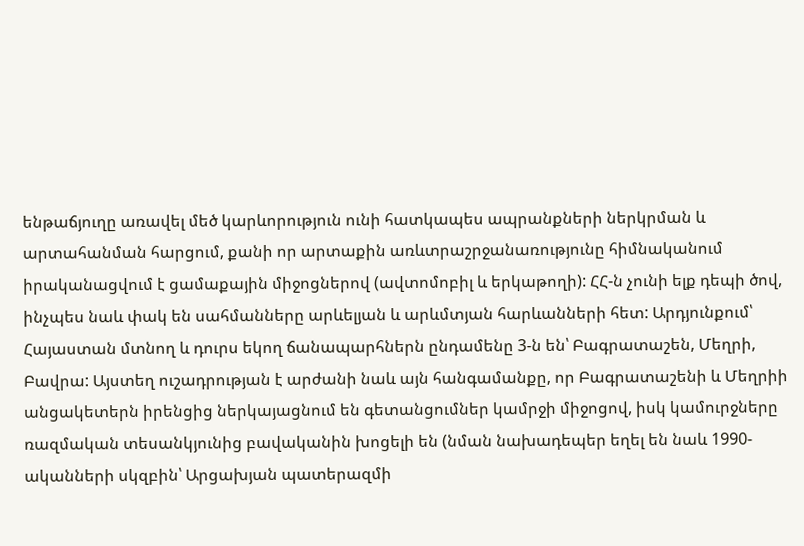ենթաճյուղը առավել մեծ կարևորություն ունի հատկապես ապրանքների ներկրման և արտահանման հարցում, քանի որ արտաքին առևտրաշրջանառությունը հիմնականում իրականացվում է ցամաքային միջոցներով (ավտոմոբիլ և երկաթողի): ՀՀ-ն չունի ելք դեպի ծով, ինչպես նաև փակ են սահմանները արևելյան և արևմտյան հարևանների հետ: Արդյունքում՝ Հայաստան մտնող և դուրս եկող ճանապարհներն ընդամենը 3-ն են՝ Բագրատաշեն, Մեղրի, Բավրա: Այստեղ ուշադրության է արժանի նաև այն հանգամանքը, որ Բագրատաշենի և Մեղրիի անցակետերն իրենցից ներկայացնում են գետանցումներ կամրջի միջոցով, իսկ կամուրջները ռազմական տեսանկյունից բավականին խոցելի են (նման նախադեպեր եղել են նաև 1990-ականների սկզբին՝ Արցախյան պատերազմի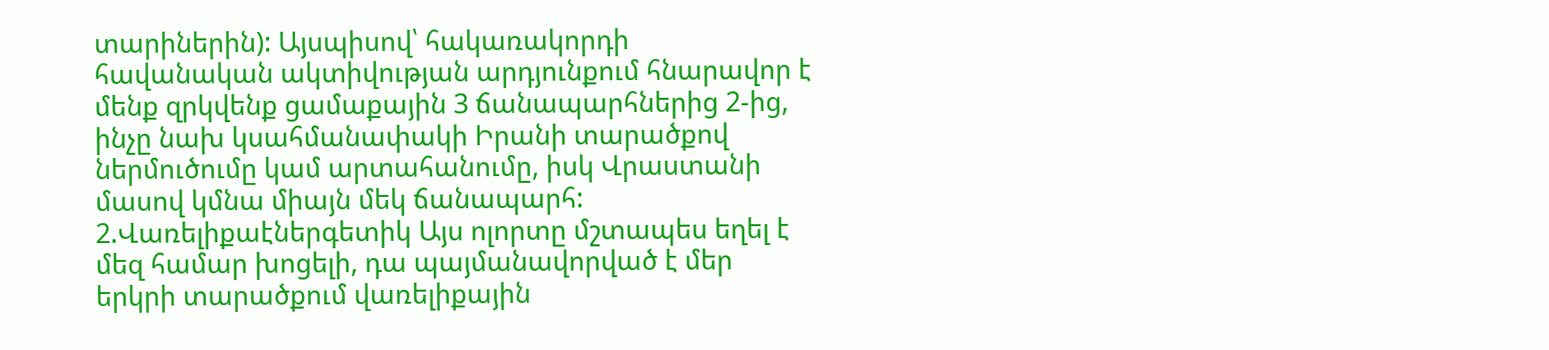տարիներին): Այսպիսով՝ հակառակորդի հավանական ակտիվության արդյունքում հնարավոր է մենք զրկվենք ցամաքային 3 ճանապարհներից 2-ից, ինչը նախ կսահմանափակի Իրանի տարածքով ներմուծումը կամ արտահանումը, իսկ Վրաստանի մասով կմնա միայն մեկ ճանապարհ: 2.Վառելիքաէներգետիկ Այս ոլորտը մշտապես եղել է մեզ համար խոցելի, դա պայմանավորված է մեր երկրի տարածքում վառելիքային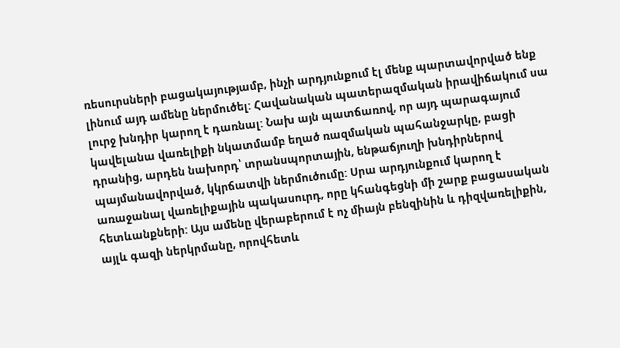ռեսուրսների բացակայությամբ, ինչի արդյունքում էլ մենք պարտավորված ենք լինում այդ ամենը ներմուծել: Հավանական պատերազմական իրավիճակում սա լուրջ խնդիր կարող է դառնալ: Նախ այն պատճառով, որ այդ պարագայում կավելանա վառելիքի նկատմամբ եղած ռազմական պահանջարկը, բացի դրանից, արդեն նախորդ՝ տրանսպորտային, ենթաճյուղի խնդիրներով պայմանավորված, կկրճատվի ներմուծումը: Սրա արդյունքում կարող է առաջանալ վառելիքային պակասուրդ, որը կհանգեցնի մի շարք բացասական հետևանքների: Այս ամենը վերաբերում է ոչ միայն բենզինին և դիզվառելիքին, այլև գազի ներկրմանը, որովհետև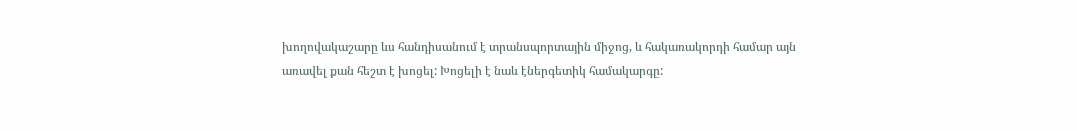խողովակաշարը ևս հանդիսանում է տրանսպորտային միջոց, և հակառակորդի համար այն առավել քան հեշտ է խոցել: Խոցելի է նաև էներգետիկ համակարգը: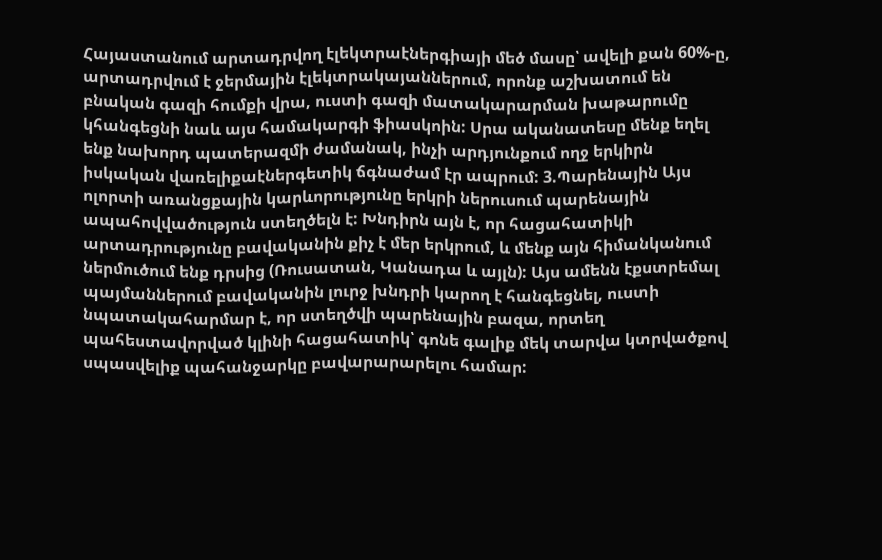Հայաստանում արտադրվող էլեկտրաէներգիայի մեծ մասը՝ ավելի քան 60%-ը, արտադրվում է ջերմային էլեկտրակայաններում, որոնք աշխատում են բնական գազի հումքի վրա, ուստի գազի մատակարարման խաթարումը կհանգեցնի նաև այս համակարգի ֆիասկոին: Սրա ականատեսը մենք եղել ենք նախորդ պատերազմի ժամանակ, ինչի արդյունքում ողջ երկիրն իսկական վառելիքաէներգետիկ ճգնաժամ էր ապրում: 3.Պարենային Այս ոլորտի առանցքային կարևորությունը երկրի ներուսում պարենային ապահովվածություն ստեղծելն է: Խնդիրն այն է, որ հացահատիկի արտադրությունը բավականին քիչ է մեր երկրում, և մենք այն հիմանկանում ներմուծում ենք դրսից (Ռուսատան, Կանադա և այլն): Այս ամենն էքստրեմալ պայմաններում բավականին լուրջ խնդրի կարող է հանգեցնել, ուստի նպատակահարմար է, որ ստեղծվի պարենային բազա, որտեղ պահեստավորված կլինի հացահատիկ՝ գոնե գալիք մեկ տարվա կտրվածքով սպասվելիք պահանջարկը բավարարարելու համար: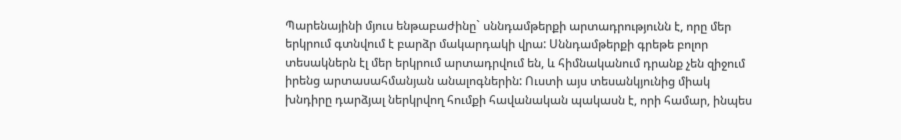Պարենայինի մյուս ենթաբաժինը` սննդամթերքի արտադրությունն է, որը մեր երկրում գտնվում է բարձր մակարդակի վրա: Սննդամթերքի գրեթե բոլոր տեսակներն էլ մեր երկրում արտադրվում են, և հիմնականում դրանք չեն զիջում իրենց արտասահմանյան անալոգներին: Ուստի այս տեսանկյունից միակ խնդիրը դարձյալ ներկրվող հումքի հավանական պակասն է, որի համար, ինպես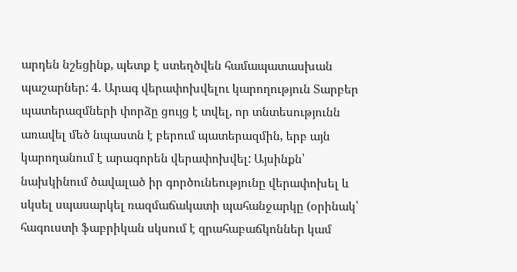արդեն նշեցինք, պետք է ստեղծվեն համապատասխան պաշարներ: 4. Արագ վերափոխվելու կարողություն Տարբեր պատերազմների փորձը ցույց է տվել, որ տնտեսությունն առավել մեծ նպաստն է բերում պատերազմին, երբ այն կարողանում է արագորեն վերափոխվել: Այսինքն՝ նախկինում ծավալած իր գործունեությունը վերափոխել և սկսել սպասարկել ռազմաճակատի պահանջարկը (օրինակ՝ հագուստի ֆաբրիկան սկսում է զրահաբաճկոններ կամ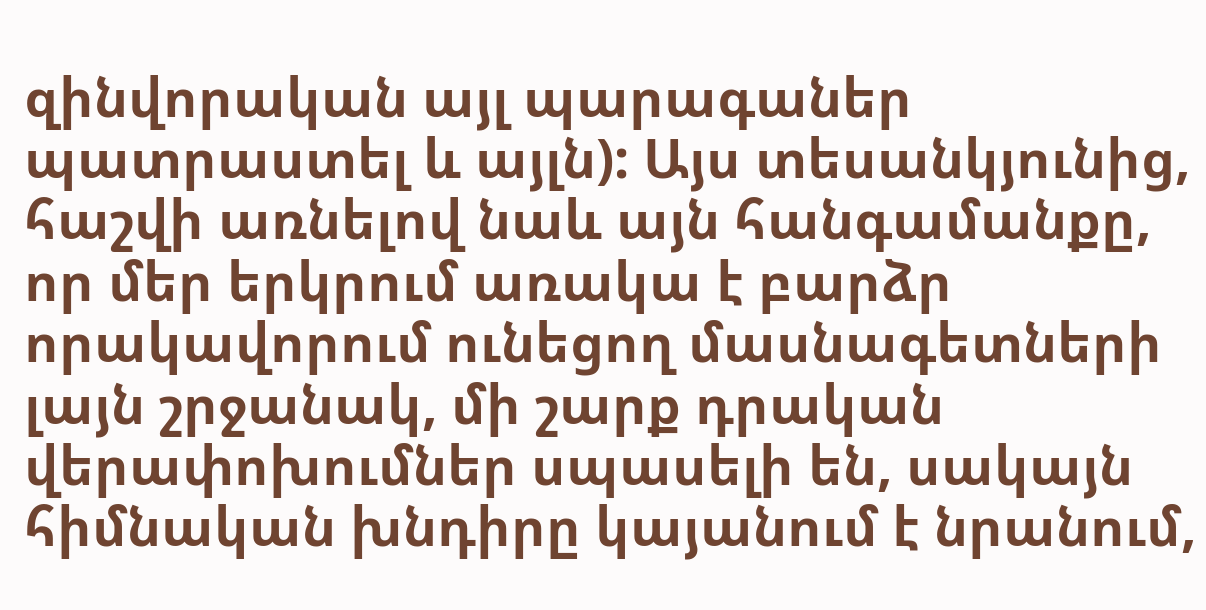զինվորական այլ պարագաներ պատրաստել և այլն): Այս տեսանկյունից, հաշվի առնելով նաև այն հանգամանքը, որ մեր երկրում առակա է բարձր որակավորում ունեցող մասնագետների լայն շրջանակ, մի շարք դրական վերափոխումներ սպասելի են, սակայն հիմնական խնդիրը կայանում է նրանում,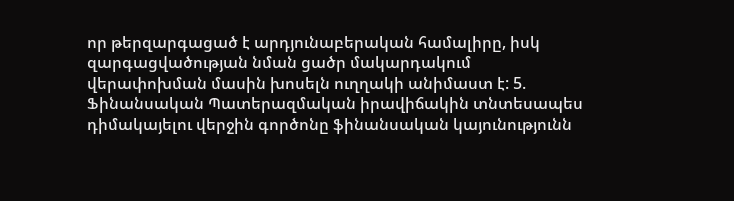որ թերզարգացած է արդյունաբերական համալիրը, իսկ զարգացվածության նման ցածր մակարդակում վերափոխման մասին խոսելն ուղղակի անիմաստ է: 5. Ֆինանսական Պատերազմական իրավիճակին տնտեսապես դիմակայելու վերջին գործոնը ֆինանսական կայունությունն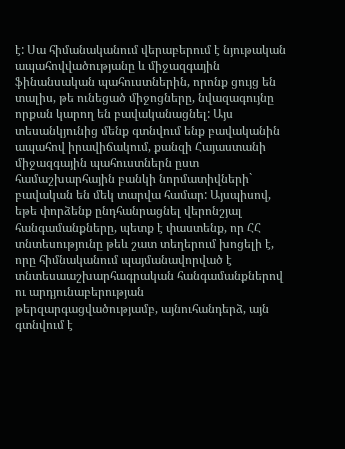է: Սա հիմանականում վերաբերում է նյութական ապահովվածությանը և միջազգային ֆինանսական պահուստներին, որոնք ցույց են տալիս, թե ունեցած միջոցները, նվազագույնը որքան կարող են բավականացնել: Այս տեսանկյունից մենք գտնվում ենք բավականին ապահով իրավիճակում, քանզի Հայաստանի միջազգային պահուստներն ըստ համաշխարհային բանկի նորմատիվների` բավական են մեկ տարվա համար: Այսպիսով, եթե փորձենք ընդհանրացնել վերոնշյալ հանգամանքները, պետք է փաստենք, որ ՀՀ տնտեսությունը թեև շատ տեղերում խոցելի է, որը հիմնականում պայմանավորված է տնտեսաաշխարհագրական հանգամանքներով ու արդյունաբերության թերզարգացվածությամբ, այնուհանդերձ, այն գտնվում է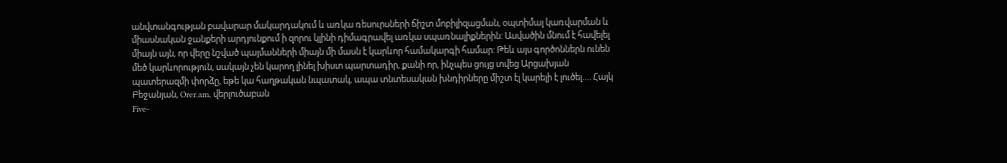անվտանգության բավարար մակարդակում և առկա ռեսուրսների ճիշտ մոբիլիզացման, օպտիմալ կառվարման և միասնական ջանքերի արդյունքում ի զորու կլինի դիմագրավել առկա սպառնալիքներին: Ասվածին մնում է հավելել միայն այն, որ վերը նշված պայմանների միայն մի մասն է կարևոր համակարգի համար: Թեև այս գործոններն ունեն մեծ կարևորություն, սակայն չեն կարող լինել խիստ պարտադիր, քանի որ, ինչպես ցույց տվեց Արցախյան պատերազմի փորձը, եթե կա հաղթական նպատակ, ապա տնտեսական խնդիրները միշտ էլ կարելի է լուծել…. Հայկ Բեջանյան, Orer.am, վերլուծաբան
Five-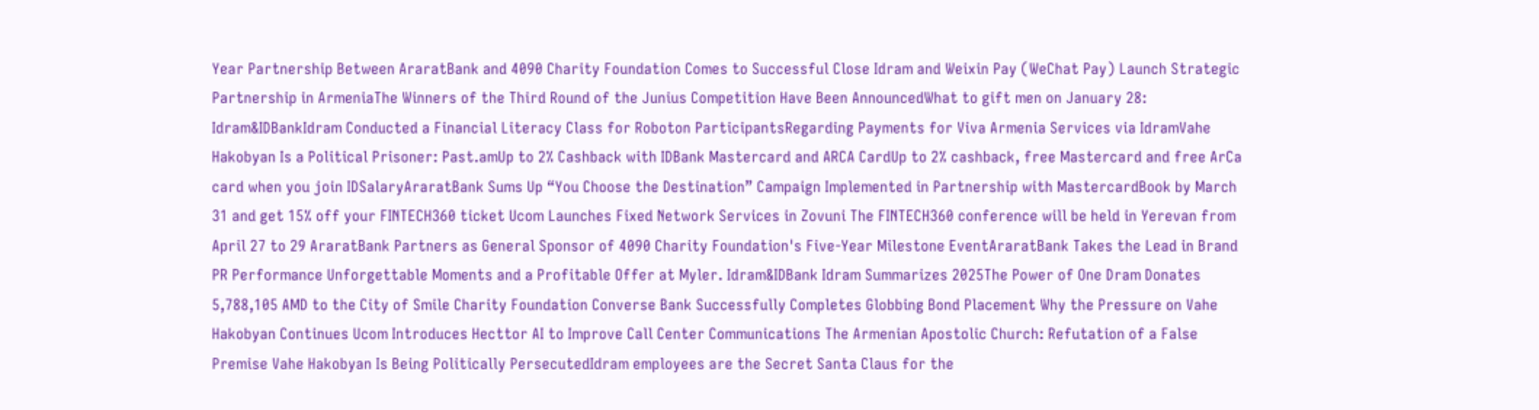Year Partnership Between AraratBank and 4090 Charity Foundation Comes to Successful Close Idram and Weixin Pay (WeChat Pay) Launch Strategic Partnership in ArmeniaThe Winners of the Third Round of the Junius Competition Have Been AnnouncedWhat to gift men on January 28: Idram&IDBankIdram Conducted a Financial Literacy Class for Roboton ParticipantsRegarding Payments for Viva Armenia Services via IdramVahe Hakobyan Is a Political Prisoner: Past.amUp to 2% Cashback with IDBank Mastercard and ARCA CardUp to 2% cashback, free Mastercard and free ArCa card when you join IDSalaryAraratBank Sums Up “You Choose the Destination” Campaign Implemented in Partnership with MastercardBook by March 31 and get 15% off your FINTECH360 ticket Ucom Launches Fixed Network Services in Zovuni The FINTECH360 conference will be held in Yerevan from April 27 to 29 AraratBank Partners as General Sponsor of 4090 Charity Foundation's Five-Year Milestone EventAraratBank Takes the Lead in Brand PR Performance Unforgettable Moments and a Profitable Offer at Myler. Idram&IDBank Idram Summarizes 2025The Power of One Dram Donates 5,788,105 AMD to the City of Smile Charity Foundation Converse Bank Successfully Completes Globbing Bond Placement Why the Pressure on Vahe Hakobyan Continues Ucom Introduces Hecttor AI to Improve Call Center Communications The Armenian Apostolic Church: Refutation of a False Premise Vahe Hakobyan Is Being Politically PersecutedIdram employees are the Secret Santa Claus for the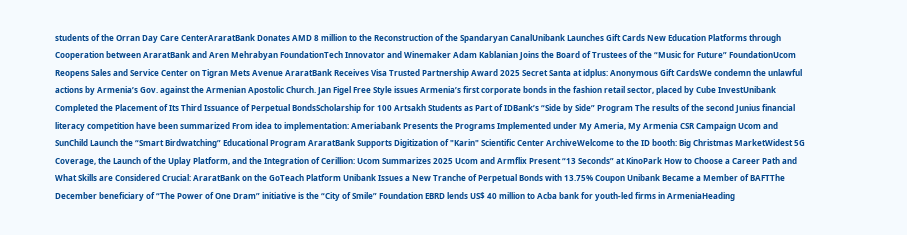students of the Orran Day Care CenterAraratBank Donates AMD 8 million to the Reconstruction of the Spandaryan CanalUnibank Launches Gift Cards New Education Platforms through Cooperation between AraratBank and Aren Mehrabyan FoundationTech Innovator and Winemaker Adam Kablanian Joins the Board of Trustees of the “Music for Future” FoundationUcom Reopens Sales and Service Center on Tigran Mets Avenue AraratBank Receives Visa Trusted Partnership Award 2025 Secret Santa at idplus: Anonymous Gift CardsWe condemn the unlawful actions by Armenia’s Gov. against the Armenian Apostolic Church. Jan Figel Free Style issues Armenia’s first corporate bonds in the fashion retail sector, placed by Cube InvestUnibank Completed the Placement of Its Third Issuance of Perpetual BondsScholarship for 100 Artsakh Students as Part of IDBank’s “Side by Side” Program The results of the second Junius financial literacy competition have been summarized From idea to implementation: Ameriabank Presents the Programs Implemented under My Ameria, My Armenia CSR Campaign Ucom and SunChild Launch the “Smart Birdwatching” Educational Program AraratBank Supports Digitization of "Karin" Scientific Center ArchiveWelcome to the ID booth: Big Christmas MarketWidest 5G Coverage, the Launch of the Uplay Platform, and the Integration of Cerillion: Ucom Summarizes 2025 Ucom and Armflix Present “13 Seconds” at KinoPark How to Choose a Career Path and What Skills are Considered Crucial: AraratBank on the GoTeach Platform Unibank Issues a New Tranche of Perpetual Bonds with 13.75% Coupon Unibank Became a Member of BAFTThe December beneficiary of “The Power of One Dram” initiative is the “City of Smile” Foundation EBRD lends US$ 40 million to Acba bank for youth-led firms in ArmeniaHeading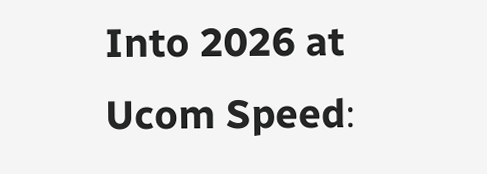Into 2026 at Ucom Speed։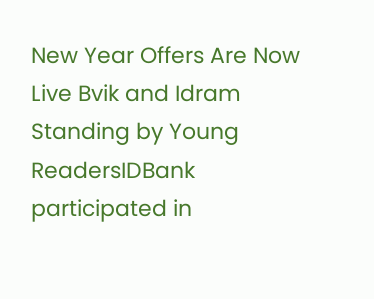New Year Offers Are Now Live Bvik and Idram Standing by Young ReadersIDBank participated in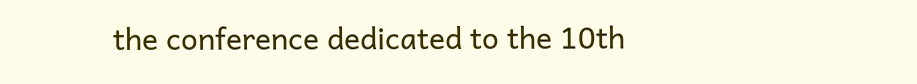the conference dedicated to the 10th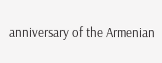anniversary of the Armenian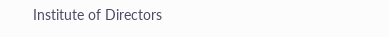Institute of Directors